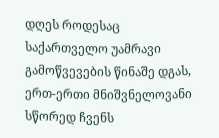დღეს როდესაც საქართველო უამრავი გამოწვევების წინაშე დგას, ერთ-ერთი მნიშვნელოვანი სწორედ ჩვენს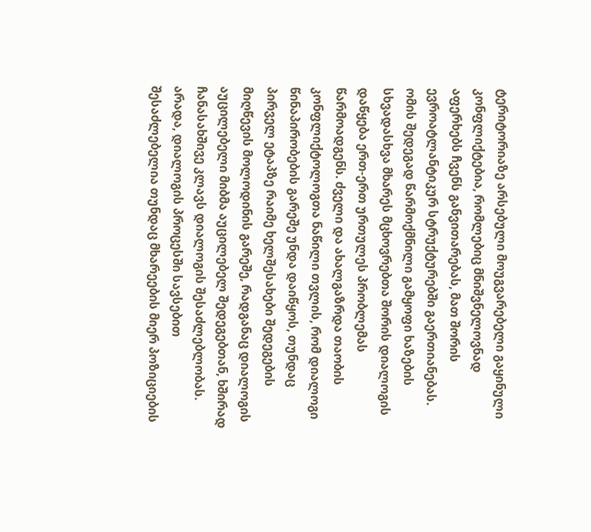ტერიტორიაზე არსებული მოუგვარებელი გაყინული კონფლიქტებია, რომლებიც მნიშვნელოვნად აფერხებს ჩვენს განვითარებას, მათ შორის ევროატლანტიკურ სტრუქტურებში გაერთიანებას. ომის შედეგად წარმოქმნილი გამყოფი ხაზების სხვადასხვა მხარეს მცხოვრებთა შორის დიალოგის დაწყება ერთ-ერთ ურთულეს პრობლემას წარმოადგენს. ძველი და ახალგაზრდა თაობის კონფლიქტოლოგთა ნაწილი თვლის, რომ დიალოგი წინაპირობების გარეშე უნდა დაიწყოს, თუნდაც პირველ ეტაპზე რაიმე ხელშესახები შედეგების მიღწევის მოლოდინის გარეშე, რადგანაც დიალოგის აუცილებელი მიბმა აუცილებელ შედეგებთან, ხშირად ჩანასახშივე კლავს დიალოგის შესაძლებლობას.
არადა, დიალოგის პროცესში სავსებით შესაძლებელია თუნდაც მხარეების მიერ პოზიციების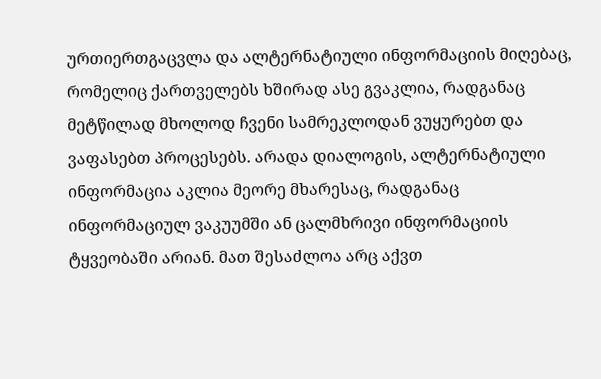ურთიერთგაცვლა და ალტერნატიული ინფორმაციის მიღებაც, რომელიც ქართველებს ხშირად ასე გვაკლია, რადგანაც მეტწილად მხოლოდ ჩვენი სამრეკლოდან ვუყურებთ და ვაფასებთ პროცესებს. არადა დიალოგის, ალტერნატიული ინფორმაცია აკლია მეორე მხარესაც, რადგანაც ინფორმაციულ ვაკუუმში ან ცალმხრივი ინფორმაციის ტყვეობაში არიან. მათ შესაძლოა არც აქვთ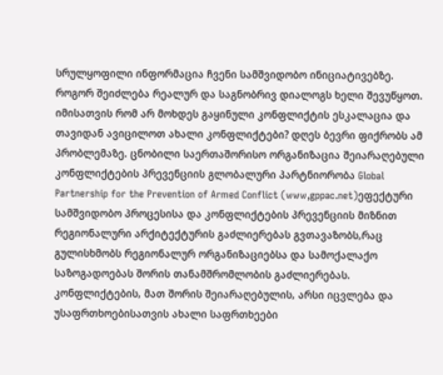სრულყოფილი ინფორმაცია ჩვენი სამშვიდობო ინიციატივებზე.
როგორ შეიძლება რეალურ და საგნობრივ დიალოგს ხელი შევუწყოთ. იმისათვის რომ არ მოხდეს გაყინული კონფლიქტის ესკალაცია და თავიდან ავიცილოთ ახალი კონფლიქტები? დღეს ბევრი ფიქრობს ამ პრობლემაზე. ცნობილი საერთაშორისო ორგანიზაცია შეიარაღებული კონფლიქტების პრევენციის გლობალური პარტნიორობა Global Partnership for the Prevention of Armed Conflict (www,gppac.net)ეფექტური სამშვიდობო პროცესისა და კონფლიქტების პრევენციის მიზნით რეგიონალური არქიტექტურის გაძლიერებას გვთავაზობს,რაც გულისხმობს რეგიონალურ ორგანიზაციებსა და სამოქალაქო საზოგადოებას შორის თანამშრომლობის გაძლიერებას.
კონფლიქტების, მათ შორის შეიარაღებულის, არსი იცვლება და უსაფრთხოებისათვის ახალი საფრთხეები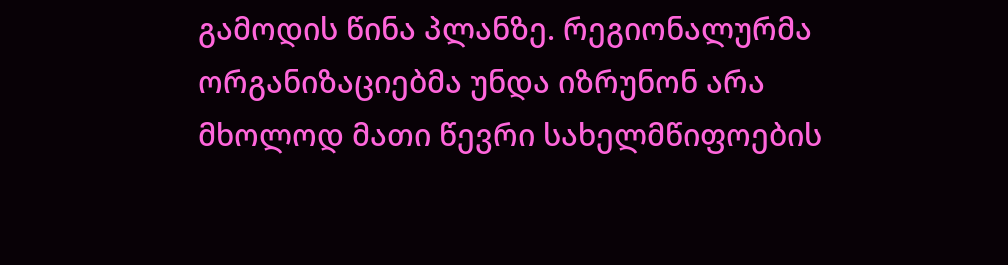გამოდის წინა პლანზე. რეგიონალურმა ორგანიზაციებმა უნდა იზრუნონ არა მხოლოდ მათი წევრი სახელმწიფოების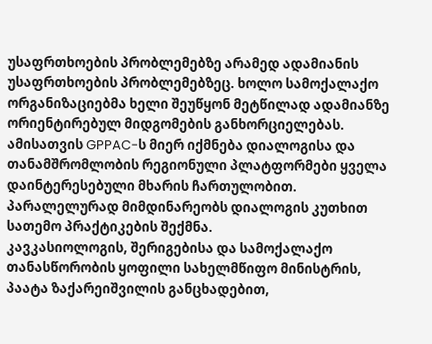უსაფრთხოების პრობლემებზე არამედ ადამიანის უსაფრთხოების პრობლემებზეც. ხოლო სამოქალაქო ორგანიზაციებმა ხელი შეუწყონ მეტწილად ადამიანზე ორიენტირებულ მიდგომების განხორციელებას. ამისათვის GPPAC-ს მიერ იქმნება დიალოგისა და თანამშრომლობის რეგიონული პლატფორმები ყველა დაინტერესებული მხარის ჩართულობით. პარალელურად მიმდინარეობს დიალოგის კუთხით სათემო პრაქტიკების შექმნა.
კავკასიოლოგის, შერიგებისა და სამოქალაქო თანასწორობის ყოფილი სახელმწიფო მინისტრის, პაატა ზაქარეიშვილის განცხადებით,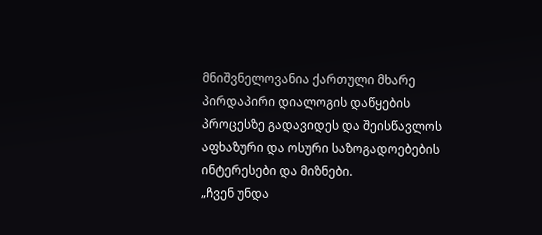მნიშვნელოვანია ქართული მხარე პირდაპირი დიალოგის დაწყების პროცესზე გადავიდეს და შეისწავლოს აფხაზური და ოსური საზოგადოებების ინტერესები და მიზნები.
„ჩვენ უნდა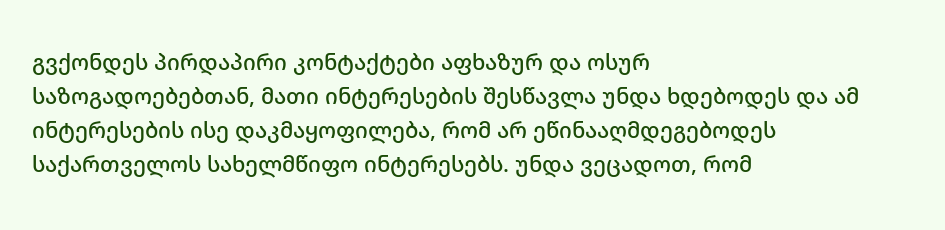გვქონდეს პირდაპირი კონტაქტები აფხაზურ და ოსურ საზოგადოებებთან, მათი ინტერესების შესწავლა უნდა ხდებოდეს და ამ ინტერესების ისე დაკმაყოფილება, რომ არ ეწინააღმდეგებოდეს საქართველოს სახელმწიფო ინტერესებს. უნდა ვეცადოთ, რომ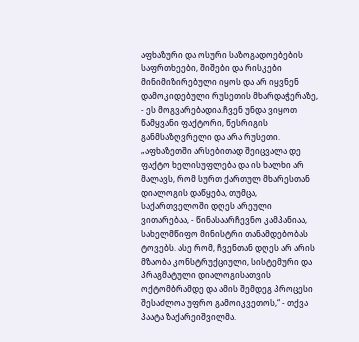აფხაზური და ოსური საზოგადოებების საფრთხეები, შიშები და რისკები მინიმიზირებული იყოს და არ იყვნენ დამოკიდებული რუსეთის მხარდაჭერაზე, - ეს მოგვარებადია.ჩვენ უნდა ვიყოთ წამყვანი ფაქტორი, წესრიგის განმსაზღვრელი და არა რუსეთი.
„აფხაზეთში არსებითად შეიცვალა დე ფაქტო ხელისუფლება და ის ხალხი არ მალავს, რომ სურთ ქართულ მხარესთან დიალოგის დაწყება, თუმცა, საქართველოში დღეს არეული ვითარებაა, - წინასაარჩევნო კამპანიაა, სახელმწიფო მინისტრი თანამდებობას ტოვებს. ასე რომ, ჩვენთან დღეს არ არის მზაობა კონსტრუქციული, სისტემური და პრაგმატული დიალოგისათვის ოქტომბრამდე და ამის შემდეგ პროცესი შესაძლოა უფრო გამოიკვეთოს,“ - თქვა პაატა ზაქარეიშვილმა.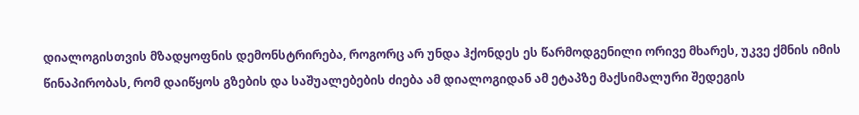დიალოგისთვის მზადყოფნის დემონსტრირება, როგორც არ უნდა ჰქონდეს ეს წარმოდგენილი ორივე მხარეს, უკვე ქმნის იმის წინაპირობას, რომ დაიწყოს გზების და საშუალებების ძიება ამ დიალოგიდან ამ ეტაპზე მაქსიმალური შედეგის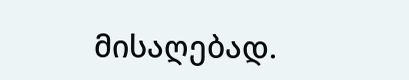მისაღებად.